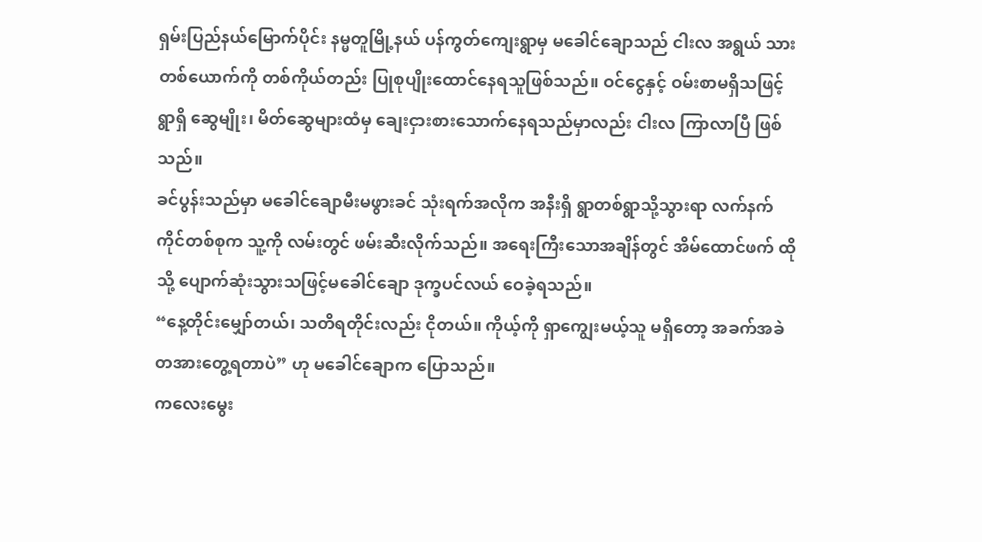ရှမ်းပြည်နယ်မြောက်ပိုင်း နမ္မတူမြို့နယ် ပန်ကွတ်ကျေးရွာမှ မခေါင်ချောသည် ငါးလ အရွယ် သားတစ်ယောက်ကို တစ်ကိုယ်တည်း ပြုစုပျိုးထောင်နေရသူဖြစ်သည်။ ဝင်ငွေနှင့် ဝမ်းစာမရှိသဖြင့် ရွာရှိ ဆွေမျိုး၊ မိတ်ဆွေများထံမှ ချေးငှားစားသောက်နေရသည်မှာလည်း ငါးလ ကြာလာပြီ ဖြစ်သည်။
ခင်ပွန်းသည်မှာ မခေါင်ချောမီးမဖွားခင် သုံးရက်အလိုက အနီးရှိ ရွာတစ်ရွာသို့သွားရာ လက်နက်ကိုင်တစ်စုက သူ့ကို လမ်းတွင် ဖမ်းဆီးလိုက်သည်။ အရေးကြီးသောအချိန်တွင် အိမ်ထောင်ဖက် ထိုသို့ ပျောက်ဆုံးသွားသဖြင့်မခေါင်ချော ဒုက္ခပင်လယ် ဝေခဲ့ရသည်။
“နေ့တိုင်းမျှော်တယ်၊ သတိရတိုင်းလည်း ငိုတယ်။ ကိုယ့်ကို ရှာကျွေးမယ့်သူ မရှိတော့ အခက်အခဲ တအားတွေ့ရတာပဲ” ဟု မခေါင်ချောက ပြောသည်။
ကလေးမွေး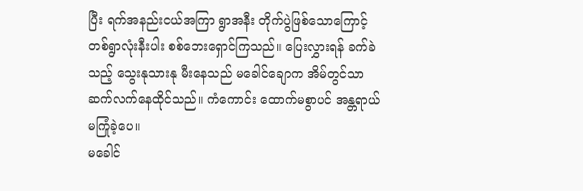ပြီး ရက်အနည်းငယ်အကြာ ရွာအနီး တိုက်ပွဲဖြစ်သောကြောင့် တစ်ရွာလုံးနီးပါး စစ်ဘေးရှောင်ကြသည်။ ပြေးလွှားရန် ခက်ခဲသည့် သွေးနုသားနု မီးနေသည် မခေါင်ချောက အိမ်တွင်သာ ဆက်လက်နေထိုင်သည်။ ကံကောင်း ထောက်မစွာပင် အန္တရာယ် မကြုံခဲ့ပေ။
မခေါင်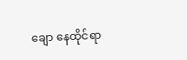ချော နေထိုင်ရာ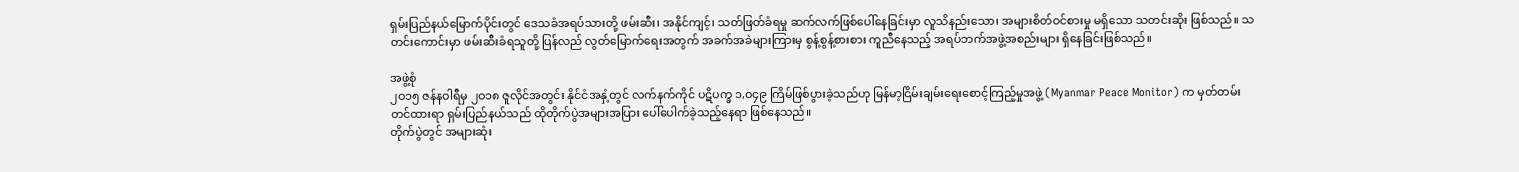ရှမ်းပြည်နယ်မြောက်ပိုင်းတွင် ဒေသခံအရပ်သားတို့ ဖမ်းဆီး၊ အနိုင်ကျင့်၊ သတ်ဖြတ်ခံရမှု ဆက်လက်ဖြစ်ပေါ်နေခြင်းမှာ လူသိနည်းသော၊ အများစိတ်ဝင်စားမှု မရှိသော သတင်းဆိုး ဖြစ်သည်။ သတင်းကောင်းမှာ ဖမ်းဆီးခံရသူတို့ ပြန်လည် လွတ်မြောက်ရေးအတွက် အခက်အခဲများကြားမှ စွန့်စွန့်စားစား ကူညီနေသည့် အရပ်ဘက်အဖွဲ့အစည်းများ ရှိနေခြင်းဖြစ်သည်။

အဖွဲ့စုံ
၂ဝ၁၅ ဇန်နဝါရီမှ ၂ဝ၁၈ ဇူလိုင်အတွင်း နိုင်ငံအနှံ့တွင် လက်နက်ကိုင် ပဋိပက္ခ ၁,ဝ၄၉ ကြိမ်ဖြစ်ပွားခဲ့သည်ဟု မြန်မာ့ငြိမ်းချမ်းရေးစောင့်ကြည့်မှုအဖွဲ့ (Myanmar Peace Monitor) က မှတ်တမ်းတင်ထားရာ ရှမ်းပြည်နယ်သည် ထိုတိုက်ပွဲအများအပြား ပေါ်ပေါက်ခဲ့သည့်နေရာ ဖြစ်နေသည်။
တိုက်ပွဲတွင် အများဆုံး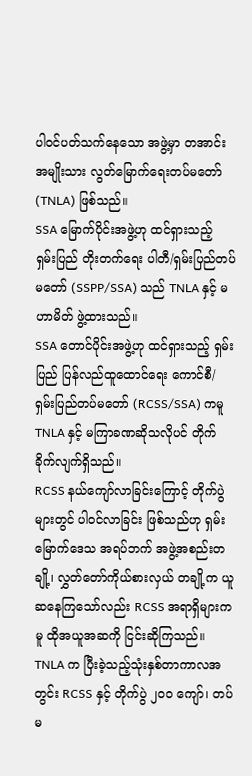ပါဝင်ပတ်သက်နေသော အဖွဲ့မှာ တအာင်း အမျိုးသား လွတ်မြောက်ရေးတပ်မတော် (TNLA) ဖြစ်သည်။
SSA မြောက်ပိုင်းအဖွဲ့ဟု ထင်ရှားသည့် ရှမ်းပြည် တိုးတက်ရေး ပါတီ/ရှမ်းပြည်တပ်မတော် (SSPP/SSA) သည် TNLA နှင့် မဟာမိတ် ဖွဲ့ထားသည်။
SSA တောင်ပိုင်းအဖွဲ့ဟု ထင်ရှားသည့် ရှမ်းပြည် ပြန်လည်ထူထောင်ရေး ကောင်စီ/ ရှမ်းပြည်တပ်မတော် (RCSS/SSA) ကမူ TNLA နှင့် မကြာခဏဆိုသလိုပင် တိုက်ခိုက်လျက်ရှိသည်။
RCSS နယ်ကျော်လာခြင်းကြောင့် တိုက်ပွဲများတွင် ပါဝင်လာခြင်း ဖြစ်သည်ဟု ရှမ်းမြောက်ဒေသ အရပ်ဘက် အဖွဲ့အစည်းတချို့၊ လွှတ်တော်ကိုယ်စားလှယ် တချို့က ယူဆနေကြသော်လည်း RCSS အရာရှိများကမူ ထိုအယူအဆကို ငြင်းဆိုကြသည်။
TNLA က ပြီးခဲ့သည့်သုံးနှစ်တာကာလအတွင်း RCSS နှင့် တိုက်ပွဲ ၂ဝဝ ကျော်၊ တပ်မ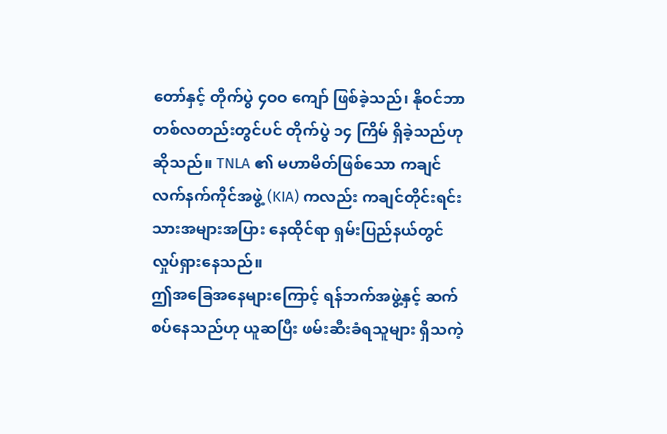တော်နှင့် တိုက်ပွဲ ၄ဝဝ ကျော် ဖြစ်ခဲ့သည်၊ နိုဝင်ဘာ တစ်လတည်းတွင်ပင် တိုက်ပွဲ ၁၄ ကြိမ် ရှိခဲ့သည်ဟု ဆိုသည်။ TNLA ၏ မဟာမိတ်ဖြစ်သော ကချင် လက်နက်ကိုင်အဖွဲ့ (KIA) ကလည်း ကချင်တိုင်းရင်းသားအများအပြား နေထိုင်ရာ ရှမ်းပြည်နယ်တွင် လှုပ်ရှားနေသည်။
ဤအခြေအနေများကြောင့် ရန်ဘက်အဖွဲ့နှင့် ဆက်စပ်နေသည်ဟု ယူဆပြီး ဖမ်းဆီးခံရသူများ ရှိသကဲ့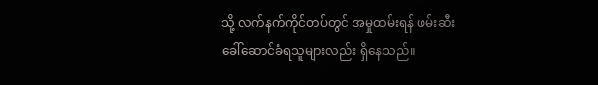သို့ လက်နက်ကိုင်တပ်တွင် အမှုထမ်းရန် ဖမ်းဆီး ခေါ်ဆောင်ခံရသူများလည်း ရှိနေသည်။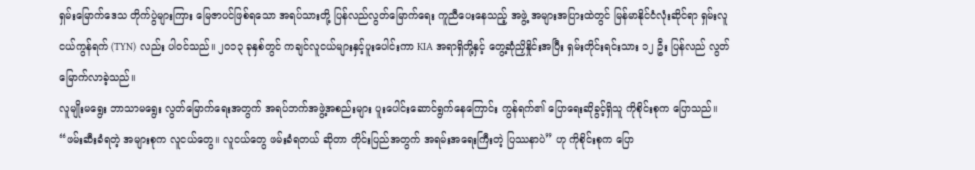ရှမ်းမြောက်ဒေသ တိုက်ပွဲများကြား မြေဇာပင်ဖြစ်ရသော အရပ်သားတို့ ပြန်လည်လွတ်မြောက်ရေး ကူညီပေးနေသည့် အဖွဲ့ အများအပြားထဲတွင် မြန်မာနိုင်ငံလုံးဆိုင်ရာ ရှမ်းလူငယ်ကွန်ရက် (TYN) လည်း ပါဝင်သည်။ ၂ဝ၁၃ ခုနှစ်တွင် ကချင်လူငယ်များနှင့်ပူးပေါင်းကာ KIA အရာရှိတို့နှင့် တွေ့ဆုံညှိနှိုင်းအပြီး ရှမ်းတိုင်းရင်းသား ၁၂ ဦး ပြန်လည် လွတ်မြောက်လာခဲ့သည်။
လူမျိုးမရွေး ဘာသာမရွေး လွတ်မြောက်ရေးအတွက် အရပ်ဘက်အဖွဲ့အစည်းများ ပူးပေါင်းဆောင်ရွက်နေကြောင်း ကွန်ရက်၏ ပြောရေးဆိုခွင့်ရှိသူ ကိုစိုင်းစုက ပြောသည်။
“ဖမ်းဆီးခံရတဲ့ အများစုက လူငယ်တွေ။ လူငယ်တွေ ဖမ်းခံရတယ် ဆိုတာ တိုင်းပြည်အတွက် အရမ်းအရေးကြီးတဲ့ ပြဿနာပဲ” ဟု ကိုစိုင်းစုက ပြော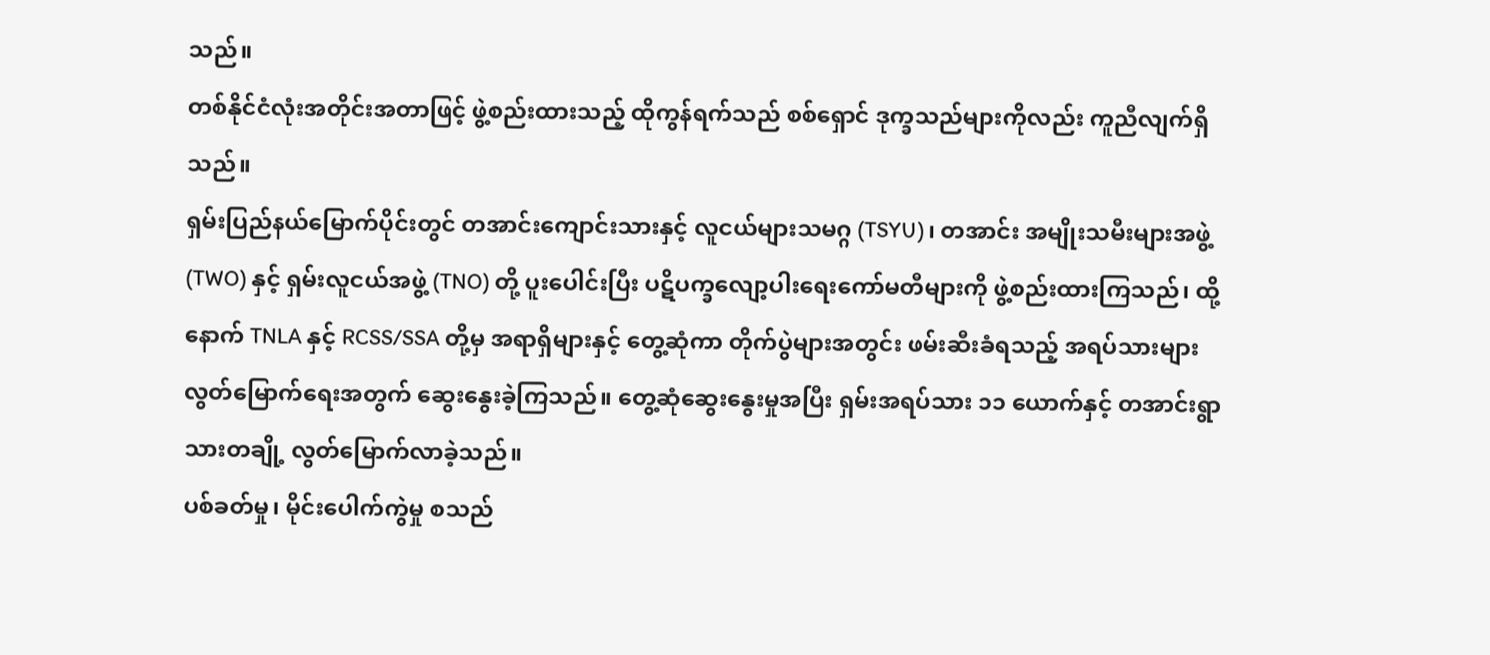သည်။
တစ်နိုင်ငံလုံးအတိုင်းအတာဖြင့် ဖွဲ့စည်းထားသည့် ထိုကွန်ရက်သည် စစ်ရှောင် ဒုက္ခသည်များကိုလည်း ကူညီလျက်ရှိသည်။
ရှမ်းပြည်နယ်မြောက်ပိုင်းတွင် တအာင်းကျောင်းသားနှင့် လူငယ်များသမဂ္ဂ (TSYU)၊ တအာင်း အမျိုးသမီးများအဖွဲ့ (TWO) နှင့် ရှမ်းလူငယ်အဖွဲ့ (TNO) တို့ ပူးပေါင်းပြီး ပဋိပက္ခလျော့ပါးရေးကော်မတီများကို ဖွဲ့စည်းထားကြသည်၊ ထို့နောက် TNLA နှင့် RCSS/SSA တို့မှ အရာရှိများနှင့် တွေ့ဆုံကာ တိုက်ပွဲများအတွင်း ဖမ်းဆီးခံရသည့် အရပ်သားများ လွတ်မြောက်ရေးအတွက် ဆွေးနွေးခဲ့ကြသည်။ တွေ့ဆုံဆွေးနွေးမှုအပြီး ရှမ်းအရပ်သား ၁၁ ယောက်နှင့် တအာင်းရွာသားတချို့ လွတ်မြောက်လာခဲ့သည်။
ပစ်ခတ်မှု၊ မိုင်းပေါက်ကွဲမှု စသည်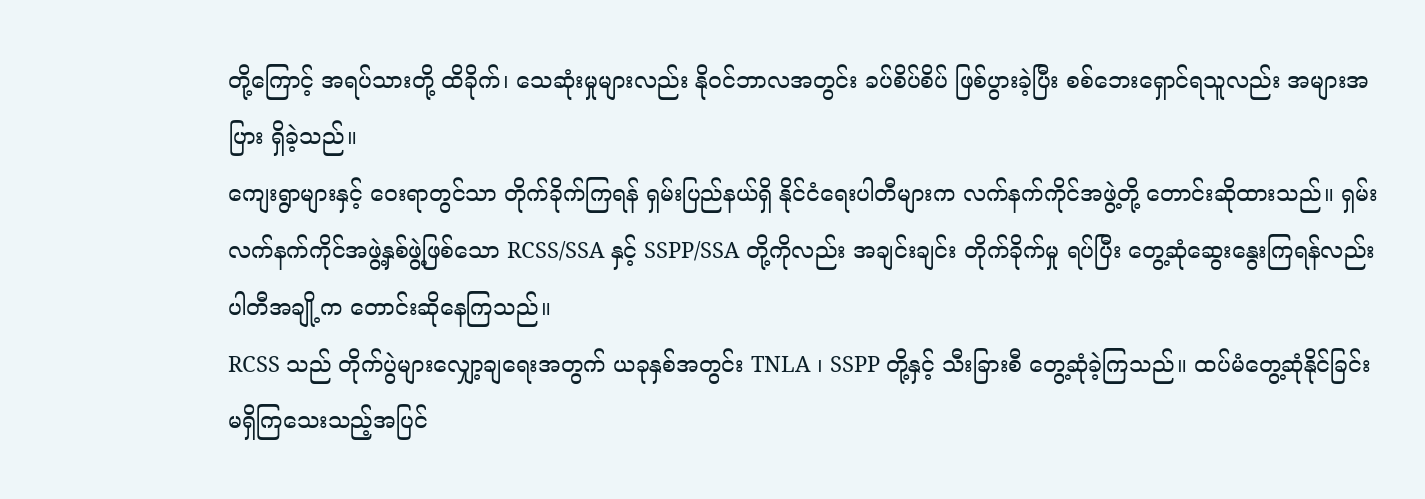တို့ကြောင့် အရပ်သားတို့ ထိခိုက်၊ သေဆုံးမှုများလည်း နိုဝင်ဘာလအတွင်း ခပ်စိပ်စိပ် ဖြစ်ပွားခဲ့ပြီး စစ်ဘေးရှောင်ရသူလည်း အများအပြား ရှိခဲ့သည်။
ကျေးရွာများနှင့် ဝေးရာတွင်သာ တိုက်ခိုက်ကြရန် ရှမ်းပြည်နယ်ရှိ နိုင်ငံရေးပါတီများက လက်နက်ကိုင်အဖွဲ့တို့ တောင်းဆိုထားသည်။ ရှမ်းလက်နက်ကိုင်အဖွဲ့နှစ်ဖွဲ့ဖြစ်သော RCSS/SSA နှင့် SSPP/SSA တို့ကိုလည်း အချင်းချင်း တိုက်ခိုက်မှု ရပ်ပြီး တွေ့ဆုံဆွေးနွေးကြရန်လည်း ပါတီအချို့က တောင်းဆိုနေကြသည်။
RCSS သည် တိုက်ပွဲများလျှော့ချရေးအတွက် ယခုနှစ်အတွင်း TNLA ၊ SSPP တို့နှင့် သီးခြားစီ တွေ့ဆုံခဲ့ကြသည်။ ထပ်မံတွေ့ဆုံနိုင်ခြင်း မရှိကြသေးသည့်အပြင်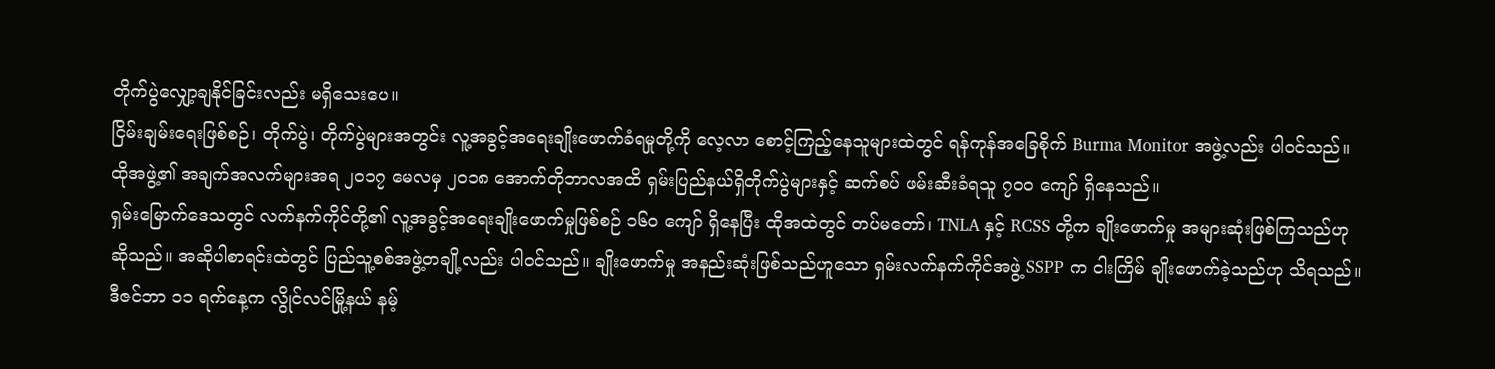တိုက်ပွဲလျှော့ချနိုင်ခြင်းလည်း မရှိသေးပေ။
ငြိမ်းချမ်းရေးဖြစ်စဉ်၊ တိုက်ပွဲ၊ တိုက်ပွဲများအတွင်း လူ့အခွင့်အရေးချိုးဖောက်ခံရမှုတို့ကို လေ့လာ စောင့်ကြည့်နေသူများထဲတွင် ရန်ကုန်အခြေစိုက် Burma Monitor အဖွဲ့လည်း ပါဝင်သည်။ ထိုအဖွဲ့၏ အချက်အလက်များအရ ၂ဝ၁၇ မေလမှ ၂ဝ၁၈ အောက်တိုဘာလအထိ ရှမ်းပြည်နယ်ရှိတိုက်ပွဲများနှင့် ဆက်စပ် ဖမ်းဆီးခံရသူ ၇ဝဝ ကျော် ရှိနေသည်။
ရှမ်းမြောက်ဒေသတွင် လက်နက်ကိုင်တို့၏ လူ့အခွင့်အရေးချိုးဖောက်မှုဖြစ်စဉ် ၁၆ဝ ကျော် ရှိနေပြီး ထိုအထဲတွင် တပ်မတော်၊ TNLA နှင့် RCSS တို့က ချိုးဖောက်မှု အများဆုံးဖြစ်ကြသည်ဟု ဆိုသည်။ အဆိုပါစာရင်းထဲတွင် ပြည်သူ့စစ်အဖွဲ့တချို့လည်း ပါဝင်သည်။ ချိုးဖောက်မှု အနည်းဆုံးဖြစ်သည်ဟူသော ရှမ်းလက်နက်ကိုင်အဖွဲ့ SSPP က ငါးကြိမ် ချိုးဖောက်ခဲ့သည်ဟု သိရသည်။
ဒီဇင်ဘာ ၁၁ ရက်နေ့က လွိုင်လင်မြို့နယ် နမ့်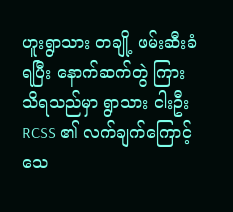ဟူးရွာသား တချို့ ဖမ်းဆီးခံရပြီး နောက်ဆက်တွဲ ကြားသိရသည်မှာ ရွာသား ငါးဦး RCSS ၏ လက်ချက်ကြောင့် သေ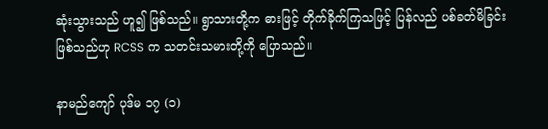ဆုံးသွားသည် ဟူ၍ ဖြစ်သည်။ ရွာသားတို့က ဓားဖြင့် တိုက်ခိုက်ကြသဖြင့် ပြန်လည် ပစ်ခတ်မိခြင်းဖြစ်သည်ဟု RCSS က သတင်းသမားတို့ကို ပြောသည်။

နာမည်ကျော် ပုဒ်မ ၁၇ (၁)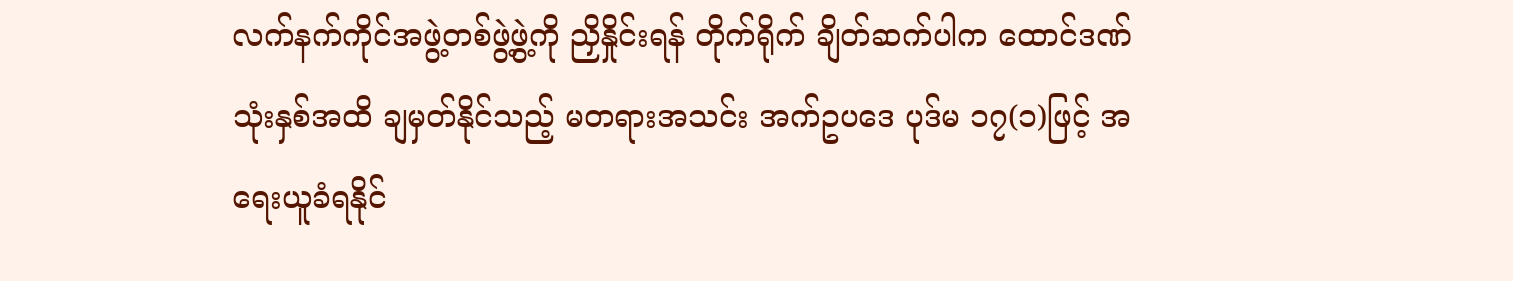လက်နက်ကိုင်အဖွဲ့တစ်ဖွဲ့ဖွဲ့ကို ညှိနှိုင်းရန် တိုက်ရိုက် ချိတ်ဆက်ပါက ထောင်ဒဏ်သုံးနှစ်အထိ ချမှတ်နိုင်သည့် မတရားအသင်း အက်ဥပဒေ ပုဒ်မ ၁၇(၁)ဖြင့် အရေးယူခံရနိုင်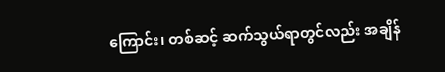ကြောင်း၊ တစ်ဆင့် ဆက်သွယ်ရာတွင်လည်း အချိန်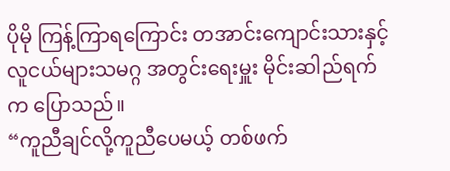ပိုမို ကြန့်ကြာရကြောင်း တအာင်းကျောင်းသားနှင့် လူငယ်များသမဂ္ဂ အတွင်းရေးမှူး မိုင်းဆါည်ရက်က ပြောသည်။
“ကူညီချင်လို့ကူညီပေမယ့် တစ်ဖက်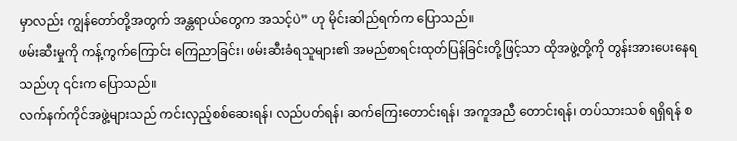မှာလည်း ကျွန်တော်တို့အတွက် အန္တရာယ်တွေက အသင့်ပဲ” ဟု မိုင်းဆါည်ရက်က ပြောသည်။
ဖမ်းဆီးမှုကို ကန့်ကွက်ကြောင်း ကြေညာခြင်း၊ ဖမ်းဆီးခံရသူများ၏ အမည်စာရင်းထုတ်ပြန်ခြင်းတို့ဖြင့်သာ ထိုအဖွဲ့တို့ကို တွန်းအားပေးနေရသည်ဟု ၎င်းက ပြောသည်။
လက်နက်ကိုင်အဖွဲ့များသည် ကင်းလှည့်စစ်ဆေးရန်၊ လည်ပတ်ရန်၊ ဆက်ကြေးတောင်းရန်၊ အကူအညီ တောင်းရန်၊ တပ်သားသစ် ရရှိရန် စ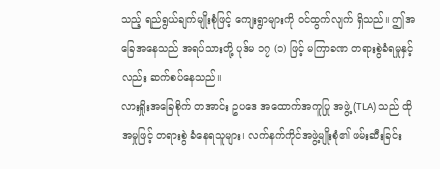သည့် ရည်ရွယ်ချက်မျိုးစုံဖြင့် ကျေးရွာများကို ဝင်ထွက်လျက် ရှိသည်။ ဤအခြေအနေသည် အရပ်သားတို့ ပုဒ်မ ၁၇ (၁) ဖြင့် မကြာခဏ တရားစွဲခံရမှုနှင့်လည်း ဆက်စပ်နေသည်။
လားရှိုးအခြေစိုက် တအာင်း ဥပဒေ အထောက်အကူပြု အဖွဲ့ (TLA) သည် ထိုအမှုဖြင့် တရားစွဲ ခံနေရသူများ၊ လက်နက်ကိုင်အဖွဲ့မျိုးစုံ၏ ဖမ်းဆီးခြင်း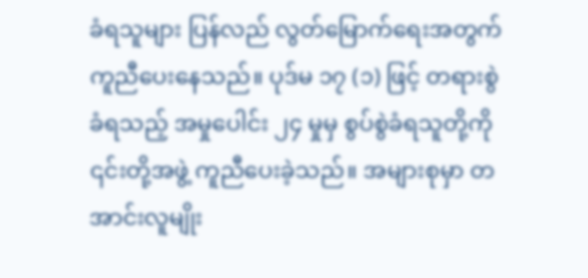ခံရသူများ ပြန်လည် လွတ်မြောက်ရေးအတွက် ကူညီပေးနေသည်။ ပုဒ်မ ၁၇ (၁) ဖြင့် တရားစွဲခံရသည့် အမှုပေါင်း ၂၄ မှုမှ စွပ်စွဲခံရသူတို့ကို ၎င်းတို့အဖွဲ့ ကူညီပေးခဲ့သည်။ အများစုမှာ တအာင်းလူမျိုး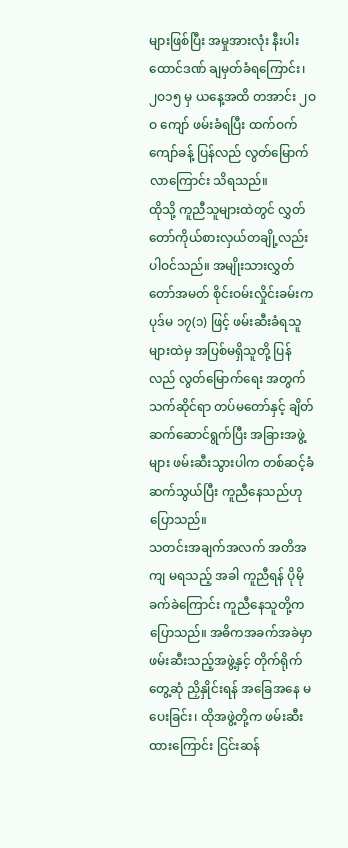များဖြစ်ပြီး အမှုအားလုံး နီးပါး ထောင်ဒဏ် ချမှတ်ခံရကြောင်း၊ ၂ဝ၁၅ မှ ယနေ့အထိ တအာင်း ၂ဝဝ ကျော် ဖမ်းခံရပြီး ထက်ဝက်ကျော်ခန့် ပြန်လည် လွတ်မြောက်လာကြောင်း သိရသည်။
ထိုသို့ ကူညီသူများထဲတွင် လွှတ်တော်ကိုယ်စားလှယ်တချို့လည်း ပါဝင်သည်။ အမျိုးသားလွှတ်တော်အမတ် စိုင်းဝမ်းလှိုင်းခမ်းက ပုဒ်မ ၁၇(၁) ဖြင့် ဖမ်းဆီးခံရသူများထဲမှ အပြစ်မရှိသူတို့ ပြန်လည် လွတ်မြောက်ရေး အတွက် သက်ဆိုင်ရာ တပ်မတော်နှင့် ချိတ်ဆက်ဆောင်ရွက်ပြီး အခြားအဖွဲ့များ ဖမ်းဆီးသွားပါက တစ်ဆင့်ခံ ဆက်သွယ်ပြီး ကူညီနေသည်ဟု ပြောသည်။
သတင်းအချက်အလက် အတိအကျ မရသည့် အခါ ကူညီရန် ပိုမိုခက်ခဲကြောင်း ကူညီနေသူတို့က ပြောသည်။ အဓိကအခက်အခဲမှာ ဖမ်းဆီးသည့်အဖွဲ့နှင့် တိုက်ရိုက် တွေ့ဆုံ ညှိနှိုင်းရန် အခြေအနေ မပေးခြင်း၊ ထိုအဖွဲ့တို့က ဖမ်းဆီးထားကြောင်း ငြင်းဆန်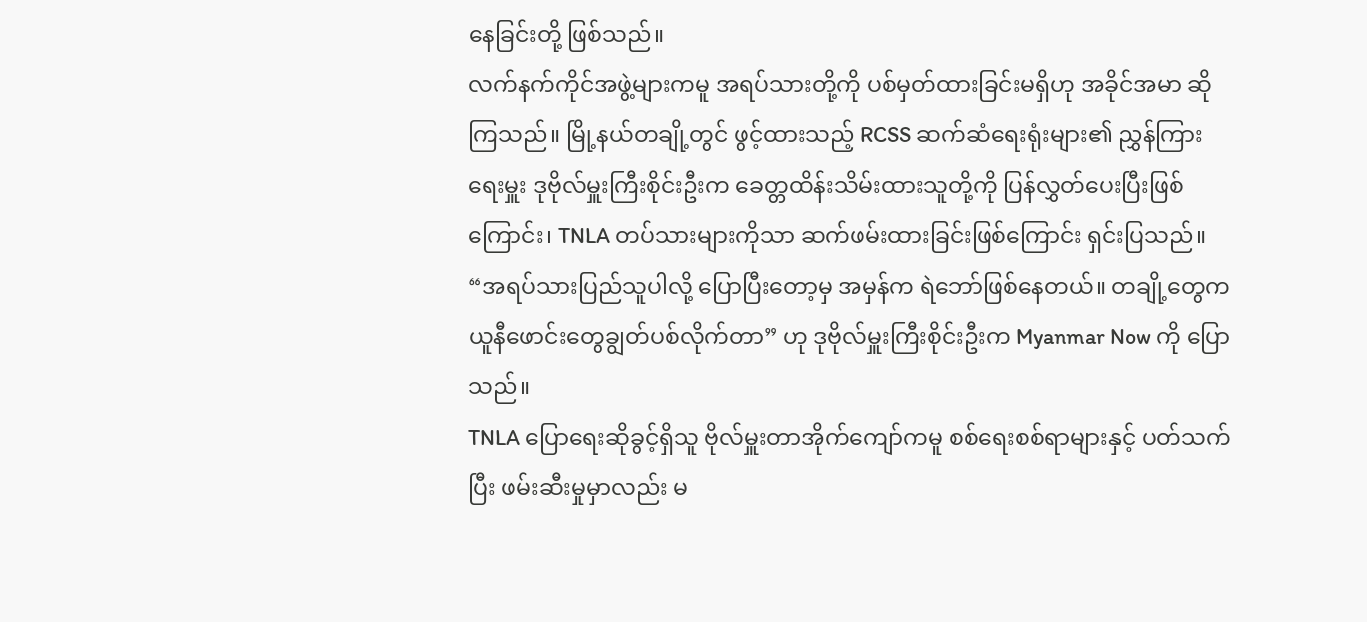နေခြင်းတို့ ဖြစ်သည်။
လက်နက်ကိုင်အဖွဲ့များကမူ အရပ်သားတို့ကို ပစ်မှတ်ထားခြင်းမရှိဟု အခိုင်အမာ ဆိုကြသည်။ မြို့နယ်တချို့တွင် ဖွင့်ထားသည့် RCSS ဆက်ဆံရေးရုံးများ၏ ညွှန်ကြားရေးမှူး ဒုဗိုလ်မှူးကြီးစိုင်းဦးက ခေတ္တထိန်းသိမ်းထားသူတို့ကို ပြန်လွှတ်ပေးပြီးဖြစ်ကြောင်း၊ TNLA တပ်သားများကိုသာ ဆက်ဖမ်းထားခြင်းဖြစ်ကြောင်း ရှင်းပြသည်။
“အရပ်သားပြည်သူပါလို့ ပြောပြီးတော့မှ အမှန်က ရဲဘော်ဖြစ်နေတယ်။ တချို့တွေက ယူနီဖောင်းတွေချွတ်ပစ်လိုက်တာ” ဟု ဒုဗိုလ်မှူးကြီးစိုင်းဦးက Myanmar Now ကို ပြောသည်။
TNLA ပြောရေးဆိုခွင့်ရှိသူ ဗိုလ်မှူးတာအိုက်ကျော်ကမူ စစ်ရေးစစ်ရာများနှင့် ပတ်သက်ပြီး ဖမ်းဆီးမှုမှာလည်း မ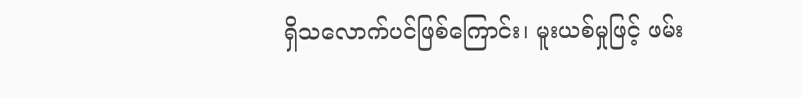ရှိသလောက်ပင်ဖြစ်ကြောင်း၊ မူးယစ်မှုဖြင့် ဖမ်း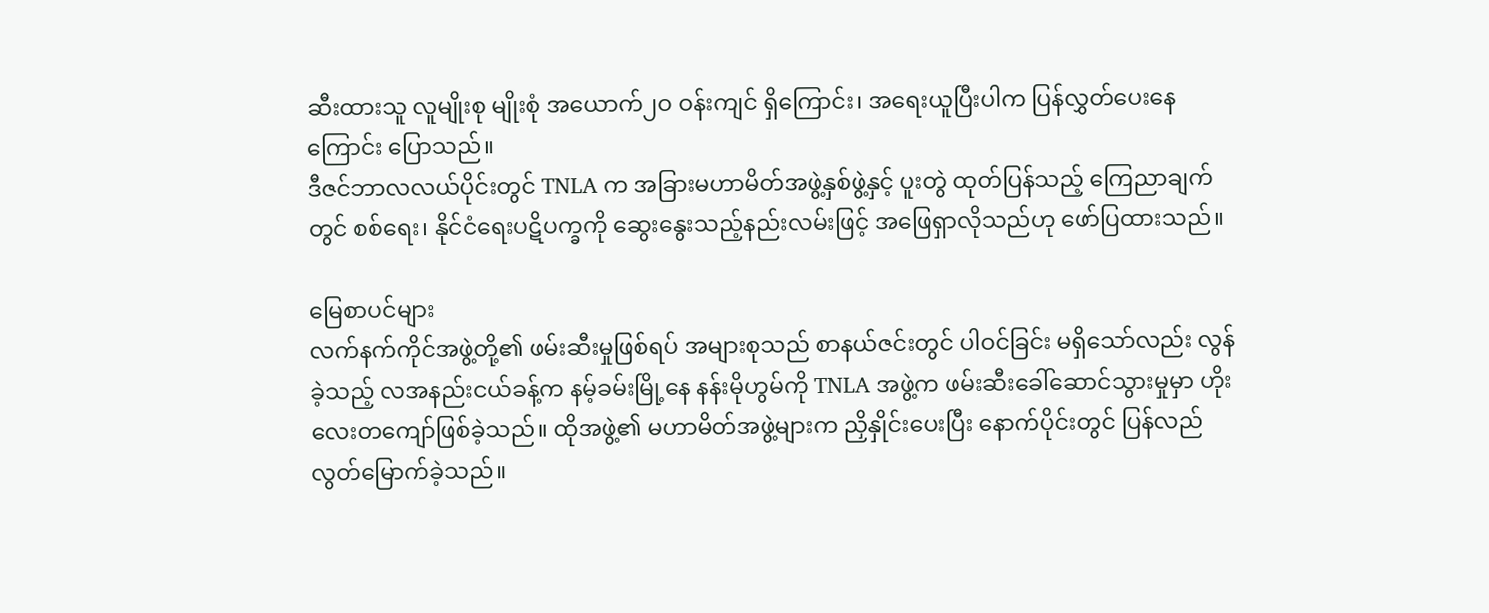ဆီးထားသူ လူမျိုးစု မျိုးစုံ အယောက်၂ဝ ဝန်းကျင် ရှိကြောင်း၊ အရေးယူပြီးပါက ပြန်လွှတ်ပေးနေကြောင်း ပြောသည်။
ဒီဇင်ဘာလလယ်ပိုင်းတွင် TNLA က အခြားမဟာမိတ်အဖွဲ့နှစ်ဖွဲ့နှင့် ပူးတွဲ ထုတ်ပြန်သည့် ကြေညာချက်တွင် စစ်ရေး၊ နိုင်ငံရေးပဋိပက္ခကို ဆွေးနွေးသည့်နည်းလမ်းဖြင့် အဖြေရှာလိုသည်ဟု ဖော်ပြထားသည်။

မြေစာပင်များ
လက်နက်ကိုင်အဖွဲ့တို့၏ ဖမ်းဆီးမှုဖြစ်ရပ် အများစုသည် စာနယ်ဇင်းတွင် ပါဝင်ခြင်း မရှိသော်လည်း လွန်ခဲ့သည့် လအနည်းငယ်ခန့်က နမ့်ခမ်းမြို့နေ နန်းမိုဟွမ်ကို TNLA အဖွဲ့က ဖမ်းဆီးခေါ်ဆောင်သွားမှုမှာ ဟိုးလေးတကျော်ဖြစ်ခဲ့သည်။ ထိုအဖွဲ့၏ မဟာမိတ်အဖွဲ့များက ညှိနှိုင်းပေးပြီး နောက်ပိုင်းတွင် ပြန်လည် လွတ်မြောက်ခဲ့သည်။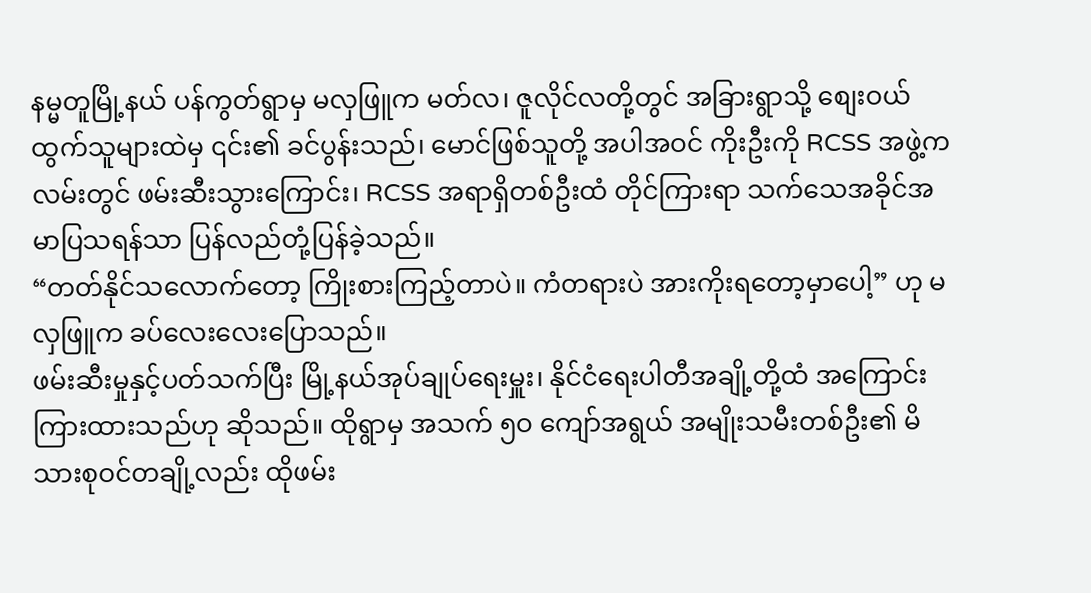နမ္မတူမြို့နယ် ပန်ကွတ်ရွာမှ မလှဖြူက မတ်လ၊ ဇူလိုင်လတို့တွင် အခြားရွာသို့ စျေးဝယ်ထွက်သူများထဲမှ ၎င်း၏ ခင်ပွန်းသည်၊ မောင်ဖြစ်သူတို့ အပါအဝင် ကိုးဦးကို RCSS အဖွဲ့က လမ်းတွင် ဖမ်းဆီးသွားကြောင်း၊ RCSS အရာရှိတစ်ဦးထံ တိုင်ကြားရာ သက်သေအခိုင်အမာပြသရန်သာ ပြန်လည်တုံ့ပြန်ခဲ့သည်။
“တတ်နိုင်သလောက်တော့ ကြိုးစားကြည့်တာပဲ။ ကံတရားပဲ အားကိုးရတော့မှာပေါ့” ဟု မလှဖြူက ခပ်လေးလေးပြောသည်။
ဖမ်းဆီးမှုနှင့်ပတ်သက်ပြီး မြို့နယ်အုပ်ချုပ်ရေးမှူး၊ နိုင်ငံရေးပါတီအချို့တို့ထံ အကြောင်းကြားထားသည်ဟု ဆိုသည်။ ထိုရွာမှ အသက် ၅ဝ ကျော်အရွယ် အမျိုးသမီးတစ်ဦး၏ မိသားစုဝင်တချို့လည်း ထိုဖမ်း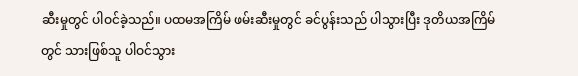ဆီးမှုတွင် ပါဝင်ခဲ့သည်။ ပထမအကြိမ် ဖမ်းဆီးမှုတွင် ခင်ပွန်းသည် ပါသွားပြီး ဒုတိယအကြိမ်တွင် သားဖြစ်သူ ပါဝင်သွား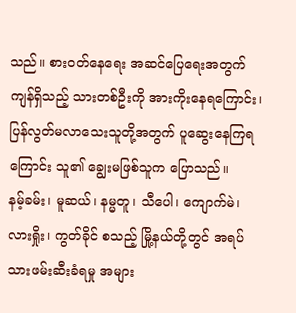သည်။ စားဝတ်နေရေး အဆင်ပြေရေးအတွက် ကျန်ရှိသည့် သားတစ်ဦးကို အားကိုးနေရကြောင်း၊ ပြန်လွတ်မလာသေးသူတို့အတွက် ပူဆွေးနေကြရကြောင်း သူ၏ ချွေးမဖြစ်သူက ပြောသည်။
နမ့်ခမ်း၊ မူဆယ်၊ နမ္မတူ၊ သီပေါ၊ ကျောက်မဲ၊ လားရှိုး၊ ကွတ်ခိုင် စသည့် မြို့နယ်တို့တွင် အရပ်သားဖမ်းဆီးခံရမှု အများ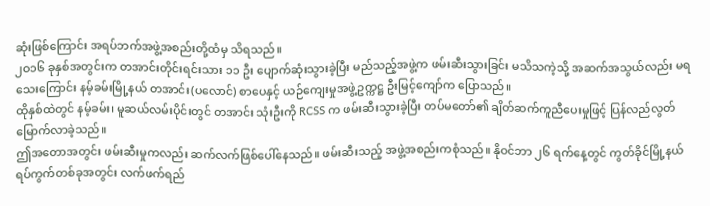ဆုံးဖြစ်ကြောင်း အရပ်ဘက်အဖွဲ့အစည်းတို့ထံမှ သိရသည်။
၂ဝ၁၆ ခုနှစ်အတွင်းက တအာင်းတိုင်းရင်းသား ၁၁ ဦး ပျောက်ဆုံးသွားခဲ့ပြီး မည်သည့်အဖွဲ့က ဖမ်းဆီးသွားခြင်း မသိသကဲ့သို့ အဆက်အသွယ်လည်း မရသေးကြောင်း နမ့်ခမ်းမြို့နယ် တအာင်း(ပလောင်) စာပေနှင့် ယဉ်ကျေးမှုအဖွဲ့ဥက္ကဋ္ဌ ဦးမြင့်ကျော်က ပြောသည်။
ထိုနှစ်ထဲတွင် နမ့်ခမ်း၊ မူဆယ်လမ်းပိုင်းတွင် တအာင်း သုံးဦးကို RCSS က ဖမ်းဆီးသွားခဲ့ပြီး တပ်မတော်၏ ချိတ်ဆက်ကူညီပေးမှုဖြင့် ပြန်လည်လွတ်မြောက်လာခဲ့သည်။
ဤအတောအတွင်း ဖမ်းဆီးမှုကလည်း ဆက်လက်ဖြစ်ပေါ်နေသည်။ ဖမ်းဆီးသည့် အဖွဲ့အစည်းကစုံသည်။ နိုဝင်ဘာ ၂၆ ရက်နေ့တွင် ကွတ်ခိုင်မြို့နယ် ရပ်ကွက်တစ်ခုအတွင်း လက်ဖက်ရည်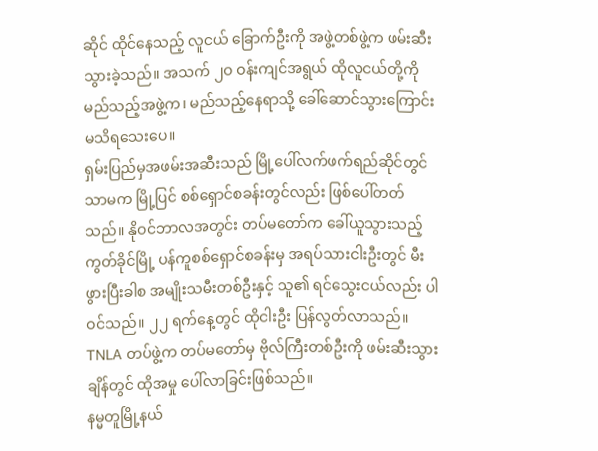ဆိုင် ထိုင်နေသည့် လူငယ် ခြောက်ဦးကို အဖွဲ့တစ်ဖွဲ့က ဖမ်းဆီးသွားခဲ့သည်။ အသက် ၂ဝ ဝန်းကျင်အရွယ် ထိုလူငယ်တို့ကို မည်သည့်အဖွဲ့က၊ မည်သည့်နေရာသို့ ခေါ်ဆောင်သွားကြောင်း မသိရသေးပေ။
ရှမ်းပြည်မှအဖမ်းအဆီးသည် မြို့ပေါ်လက်ဖက်ရည်ဆိုင်တွင်သာမက မြို့ပြင် စစ်ရှောင်စခန်းတွင်လည်း ဖြစ်ပေါ်တတ်သည်။ နိုဝင်ဘာလအတွင်း တပ်မတော်က ခေါ်ယူသွားသည့် ကွတ်ခိုင်မြို့ ပန်ကူစစ်ရှောင်စခန်းမှ အရပ်သားငါးဦးတွင် မီးဖွားပြီးခါစ အမျိုးသမီးတစ်ဦးနှင့် သူ၏ ရင်သွေးငယ်လည်း ပါဝင်သည်။ ၂၂ ရက်နေ့တွင် ထိုငါးဦး ပြန်လွတ်လာသည်။ TNLA တပ်ဖွဲ့က တပ်မတော်မှ ဗိုလ်ကြီးတစ်ဦးကို ဖမ်းဆီးသွားချိန်တွင် ထိုအမှု ပေါ်လာခြင်းဖြစ်သည်။
နမ္မတူမြို့နယ်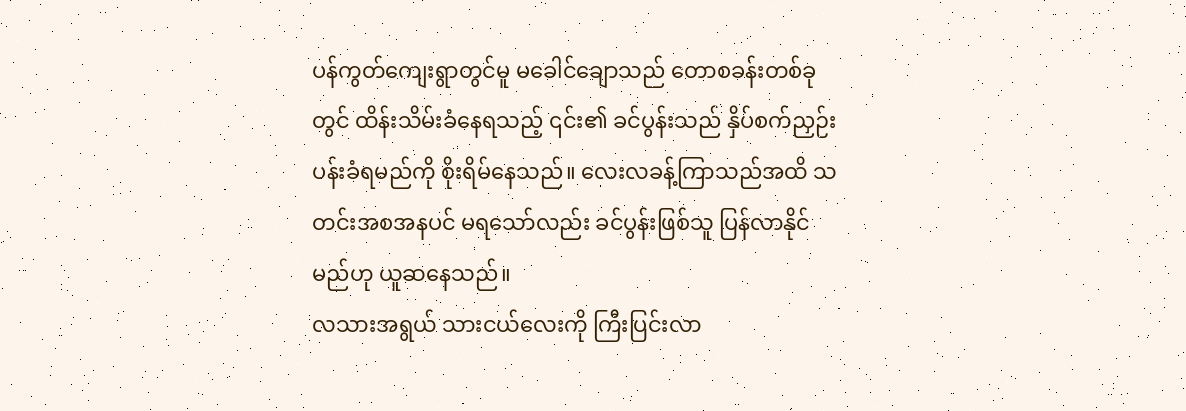ပန်ကွတ်ကျေးရွာတွင်မူ မခေါင်ချောသည် တောစခန်းတစ်ခုတွင် ထိန်းသိမ်းခံနေရသည့် ၎င်း၏ ခင်ပွန်းသည် နှိပ်စက်ညှဉ်းပန်းခံရမည်ကို စိုးရိမ်နေသည်။ လေးလခန့်ကြာသည်အထိ သတင်းအစအနပင် မရသော်လည်း ခင်ပွန်းဖြစ်သူ ပြန်လာနိုင်မည်ဟု ယူဆနေသည်။
လသားအရွယ် သားငယ်လေးကို ကြီးပြင်းလာ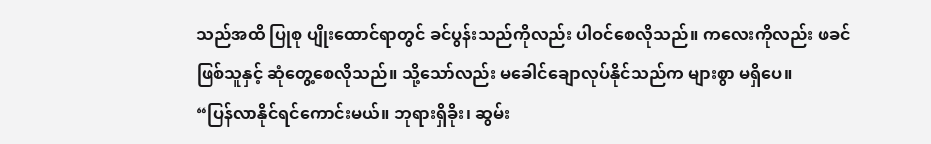သည်အထိ ပြုစု ပျိုးထောင်ရာတွင် ခင်ပွန်းသည်ကိုလည်း ပါဝင်စေလိုသည်။ ကလေးကိုလည်း ဖခင်ဖြစ်သူနှင့် ဆုံတွေ့စေလိုသည်။ သို့သော်လည်း မခေါင်ချောလုပ်နိုင်သည်က များစွာ မရှိပေ။
“ပြန်လာနိုင်ရင်ကောင်းမယ်။ ဘုရားရှိခိုး၊ ဆွမ်း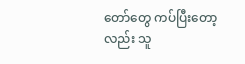တော်တွေ ကပ်ပြီးတော့လည်း သူ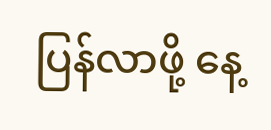ပြန်လာဖို့ နေ့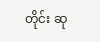တိုင်း ဆု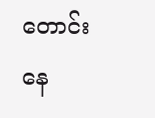တောင်းနေ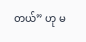တယ်” ဟု မ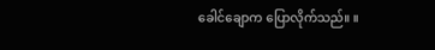ခေါင်ချောက ပြောလိုက်သည်။ ။